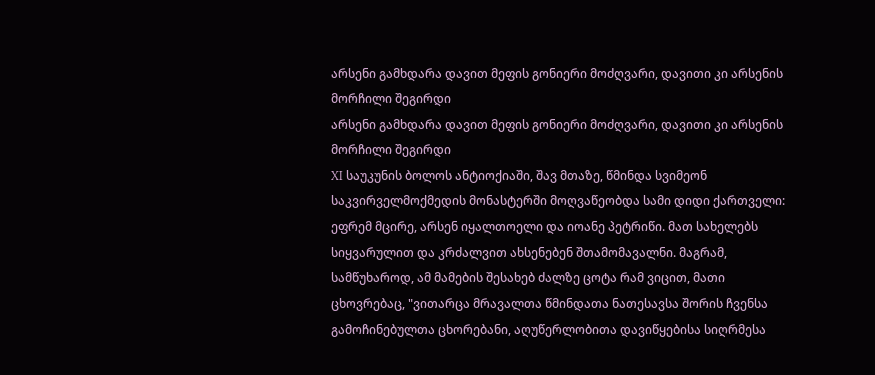არსენი გამხდარა დავით მეფის გონიერი მოძღვარი, დავითი კი არსენის მორჩილი შეგირდი
არსენი გამხდარა დავით მეფის გონიერი მოძღვარი, დავითი კი არსენის მორჩილი შეგირდი
XI საუკუნის ბოლოს ანტიოქიაში, შავ მთაზე, წმინდა სვიმეონ საკვირველმოქმედის მონასტერში მოღვაწეობდა სამი დიდი ქართველი: ეფრემ მცირე, არსენ იყალთოელი და იოანე პეტრიწი. მათ სახელებს სიყვარულით და კრძალვით ახსენებენ შთამომავალნი. მაგრამ, სამწუხაროდ, ამ მამების შესახებ ძალზე ცოტა რამ ვიცით, მათი ცხოვრებაც, "ვითარცა მრავალთა წმინდათა ნათესავსა შორის ჩვენსა გამოჩინებულთა ცხორებანი, აღუწერლობითა დავიწყებისა სიღრმესა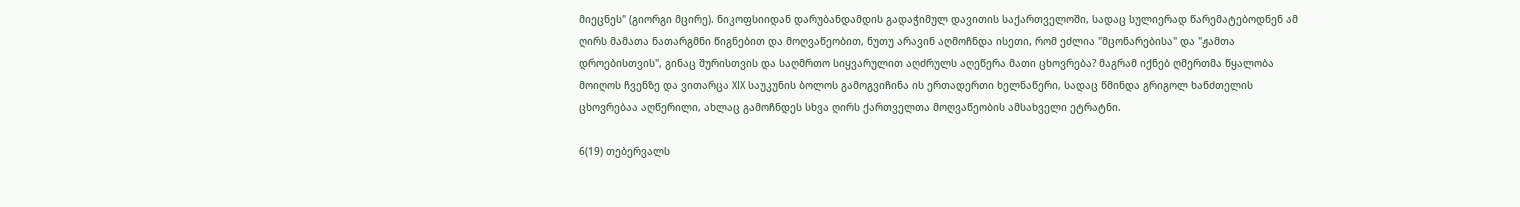მიეცნეს" (გიორგი მცირე). ნიკოფსიიდან დარუბანდამდის გადაჭიმულ დავითის საქართველოში, სადაც სულიერად წარემატებოდნენ ამ ღირს მამათა ნათარგმნი წიგნებით და მოღვაწეობით, ნუთუ არავინ აღმოჩნდა ისეთი, რომ ეძლია "მცონარებისა" და "ჟამთა დროებისთვის", გინაც შურისთვის და საღმრთო სიყვარულით აღძრულს აღეწერა მათი ცხოვრება? მაგრამ იქნებ ღმერთმა წყალობა მოიღოს ჩვენზე და ვითარცა XIX საუკუნის ბოლოს გამოგვიჩინა ის ერთადერთი ხელნაწერი, სადაც წმინდა გრიგოლ ხანძთელის ცხოვრებაა აღწერილი, ახლაც გამოჩნდეს სხვა ღირს ქართველთა მოღვაწეობის ამსახველი ეტრატნი.

6(19) თებერვალს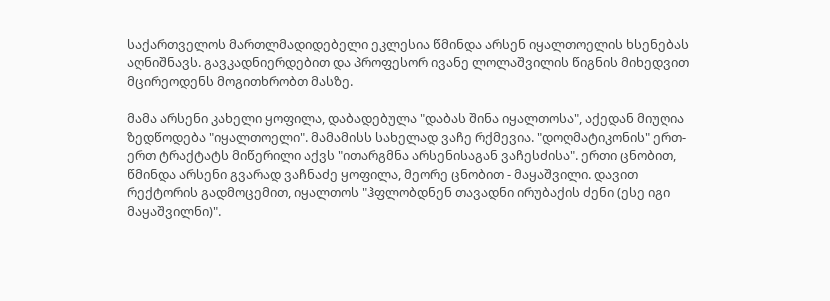საქართველოს მართლმადიდებელი ეკლესია წმინდა არსენ იყალთოელის ხსენებას აღნიშნავს. გავკადნიერდებით და პროფესორ ივანე ლოლაშვილის წიგნის მიხედვით მცირეოდენს მოგითხრობთ მასზე.

მამა არსენი კახელი ყოფილა, დაბადებულა "დაბას შინა იყალთოსა", აქედან მიუღია ზედწოდება "იყალთოელი". მამამისს სახელად ვაჩე რქმევია. "დოღმატიკონის" ერთ-ერთ ტრაქტატს მიწერილი აქვს "ითარგმნა არსენისაგან ვაჩესძისა". ერთი ცნობით, წმინდა არსენი გვარად ვაჩნაძე ყოფილა, მეორე ცნობით - მაყაშვილი. დავით რექტორის გადმოცემით, იყალთოს "ჰფლობდნენ თავადნი ირუბაქის ძენი (ესე იგი მაყაშვილნი)".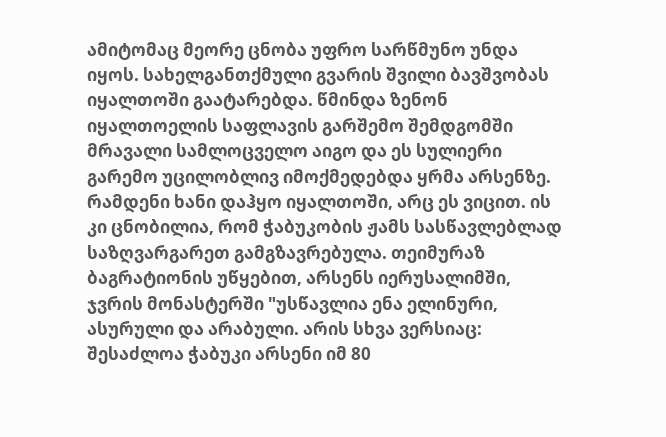ამიტომაც მეორე ცნობა უფრო სარწმუნო უნდა იყოს. სახელგანთქმული გვარის შვილი ბავშვობას იყალთოში გაატარებდა. წმინდა ზენონ იყალთოელის საფლავის გარშემო შემდგომში მრავალი სამლოცველო აიგო და ეს სულიერი გარემო უცილობლივ იმოქმედებდა ყრმა არსენზე. რამდენი ხანი დაჰყო იყალთოში, არც ეს ვიცით. ის კი ცნობილია, რომ ჭაბუკობის ჟამს სასწავლებლად საზღვარგარეთ გამგზავრებულა. თეიმურაზ ბაგრატიონის უწყებით, არსენს იერუსალიმში, ჯვრის მონასტერში "უსწავლია ენა ელინური, ასურული და არაბული. არის სხვა ვერსიაც: შესაძლოა ჭაბუკი არსენი იმ 80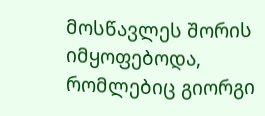მოსწავლეს შორის იმყოფებოდა, რომლებიც გიორგი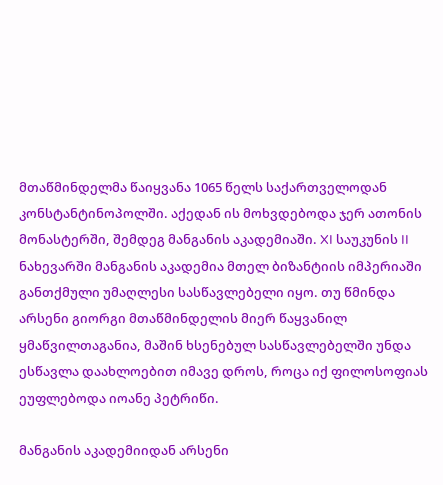მთაწმინდელმა წაიყვანა 1065 წელს საქართველოდან კონსტანტინოპოლში. აქედან ის მოხვდებოდა ჯერ ათონის მონასტერში, შემდეგ მანგანის აკადემიაში. XI საუკუნის II ნახევარში მანგანის აკადემია მთელ ბიზანტიის იმპერიაში განთქმული უმაღლესი სასწავლებელი იყო. თუ წმინდა არსენი გიორგი მთაწმინდელის მიერ წაყვანილ ყმაწვილთაგანია, მაშინ ხსენებულ სასწავლებელში უნდა ესწავლა დაახლოებით იმავე დროს, როცა იქ ფილოსოფიას ეუფლებოდა იოანე პეტრიწი.

მანგანის აკადემიიდან არსენი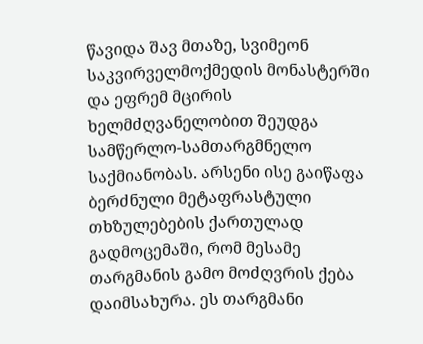წავიდა შავ მთაზე, სვიმეონ საკვირველმოქმედის მონასტერში და ეფრემ მცირის ხელმძღვანელობით შეუდგა სამწერლო-სამთარგმნელო საქმიანობას. არსენი ისე გაიწაფა ბერძნული მეტაფრასტული თხზულებების ქართულად გადმოცემაში, რომ მესამე თარგმანის გამო მოძღვრის ქება დაიმსახურა. ეს თარგმანი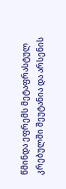წმინდა ეფრემს მეტაფრასტულ კრებულში შეუტანია და არსენის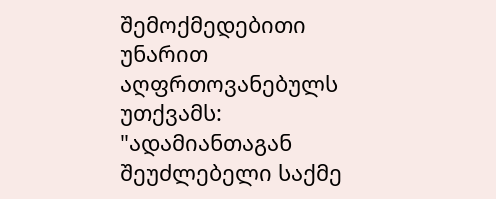შემოქმედებითი უნარით აღფრთოვანებულს უთქვამს: "ადამიანთაგან შეუძლებელი საქმე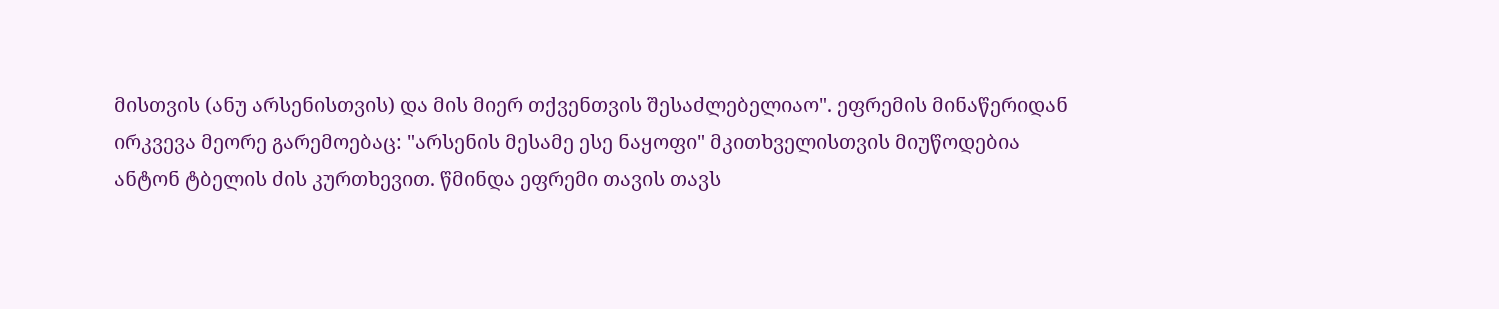მისთვის (ანუ არსენისთვის) და მის მიერ თქვენთვის შესაძლებელიაო". ეფრემის მინაწერიდან ირკვევა მეორე გარემოებაც: "არსენის მესამე ესე ნაყოფი" მკითხველისთვის მიუწოდებია ანტონ ტბელის ძის კურთხევით. წმინდა ეფრემი თავის თავს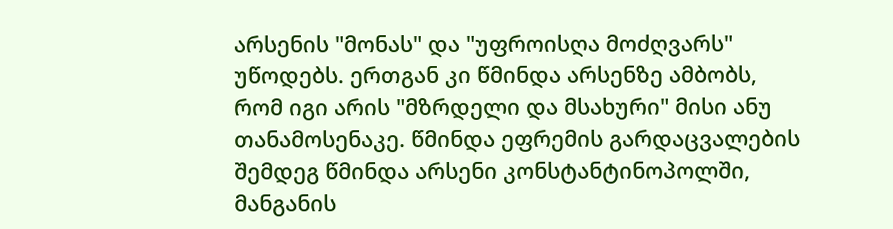არსენის "მონას" და "უფროისღა მოძღვარს" უწოდებს. ერთგან კი წმინდა არსენზე ამბობს, რომ იგი არის "მზრდელი და მსახური" მისი ანუ თანამოსენაკე. წმინდა ეფრემის გარდაცვალების შემდეგ წმინდა არსენი კონსტანტინოპოლში, მანგანის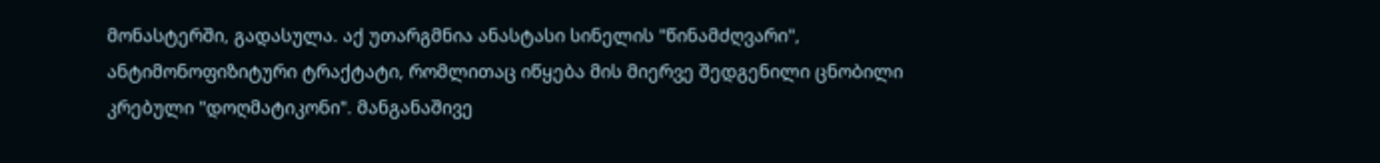მონასტერში, გადასულა. აქ უთარგმნია ანასტასი სინელის "წინამძღვარი", ანტიმონოფიზიტური ტრაქტატი, რომლითაც იწყება მის მიერვე შედგენილი ცნობილი კრებული "დოღმატიკონი". მანგანაშივე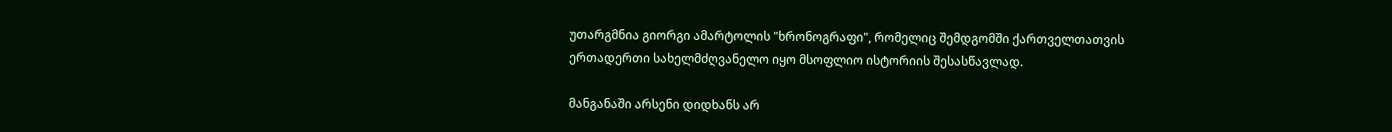უთარგმნია გიორგი ამარტოლის "ხრონოგრაფი", რომელიც შემდგომში ქართველთათვის ერთადერთი სახელმძღვანელო იყო მსოფლიო ისტორიის შესასწავლად.

მანგანაში არსენი დიდხანს არ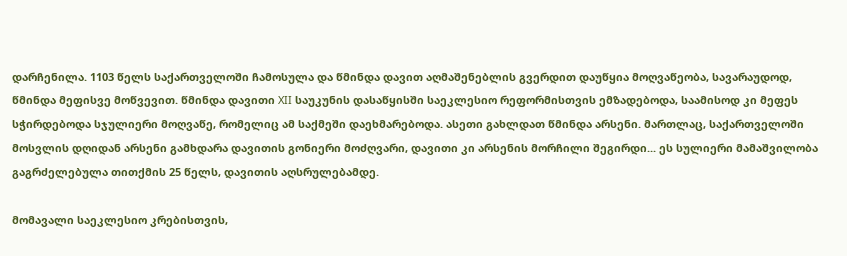დარჩენილა. 1103 წელს საქართველოში ჩამოსულა და წმინდა დავით აღმაშენებლის გვერდით დაუწყია მოღვაწეობა, სავარაუდოდ, წმინდა მეფისვე მოწვევით. წმინდა დავითი XII საუკუნის დასაწყისში საეკლესიო რეფორმისთვის ემზადებოდა, საამისოდ კი მეფეს სჭირდებოდა სჯულიერი მოღვაწე, რომელიც ამ საქმეში დაეხმარებოდა. ასეთი გახლდათ წმინდა არსენი. მართლაც, საქართველოში მოსვლის დღიდან არსენი გამხდარა დავითის გონიერი მოძღვარი, დავითი კი არსენის მორჩილი შეგირდი... ეს სულიერი მამაშვილობა გაგრძელებულა თითქმის 25 წელს, დავითის აღსრულებამდე.

მომავალი საეკლესიო კრებისთვის,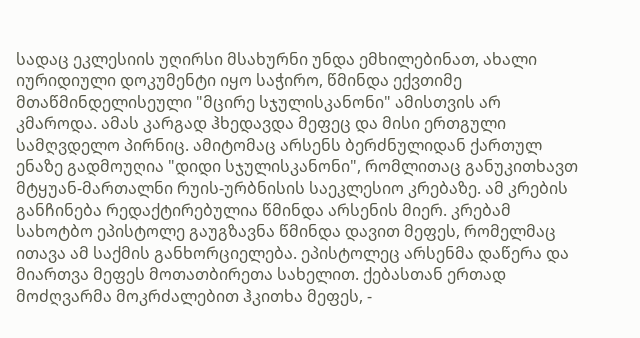სადაც ეკლესიის უღირსი მსახურნი უნდა ემხილებინათ, ახალი იურიდიული დოკუმენტი იყო საჭირო, წმინდა ექვთიმე მთაწმინდელისეული "მცირე სჯულისკანონი" ამისთვის არ კმაროდა. ამას კარგად ჰხედავდა მეფეც და მისი ერთგული სამღვდელო პირნიც. ამიტომაც არსენს ბერძნულიდან ქართულ ენაზე გადმოუღია "დიდი სჯულისკანონი", რომლითაც განუკითხავთ მტყუან-მართალნი რუის-ურბნისის საეკლესიო კრებაზე. ამ კრების განჩინება რედაქტირებულია წმინდა არსენის მიერ. კრებამ სახოტბო ეპისტოლე გაუგზავნა წმინდა დავით მეფეს, რომელმაც ითავა ამ საქმის განხორციელება. ეპისტოლეც არსენმა დაწერა და მიართვა მეფეს მოთათბირეთა სახელით. ქებასთან ერთად მოძღვარმა მოკრძალებით ჰკითხა მეფეს, -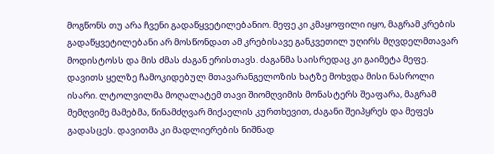მოგწონს თუ არა ჩვენი გადაწყვეტილებანიო. მეფე კი კმაყოფილი იყო, მაგრამ კრების გადაწყვეტილებანი არ მოსწონდათ ამ კრებისავე განკვეთილ უღირს მღვდელმთავარ მოდისტოსს და მის ძმას ძაგან ერისთავს. ძაგანმა საისრედაც კი გაიმეტა მეფე. დავითს ყელზე ჩამოკიდებულ მთავარანგელოზის ხატზე მოხვდა მისი ნასროლი ისარი. ლტოლვილმა მოღალატემ თავი შიომღვიმის მონასტერს შეაფარა, მაგრამ მემღვიმე მამებმა, წინამძღვარ მიქაელის კურთხევით, ძაგანი შეიპყრეს და მეფეს გადასცეს. დავითმა კი მადლიერების ნიშნად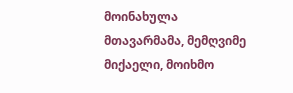მოინახულა მთავარმამა, მემღვიმე მიქაელი, მოიხმო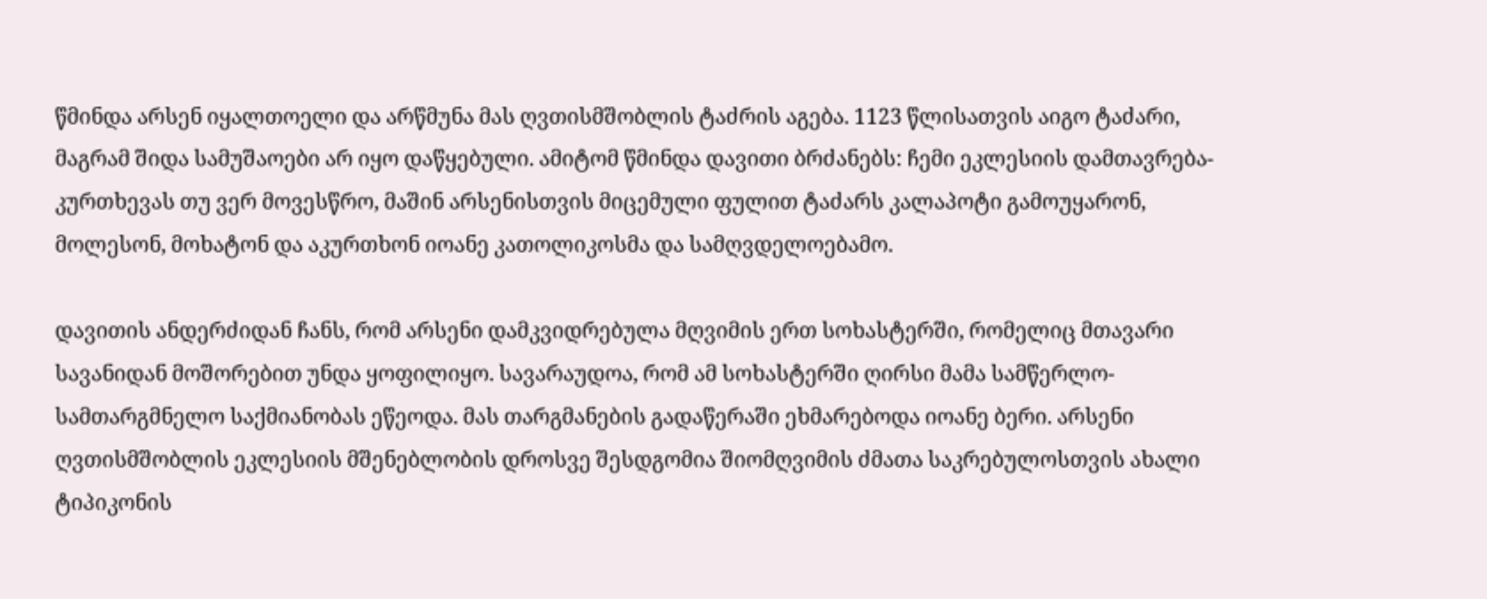წმინდა არსენ იყალთოელი და არწმუნა მას ღვთისმშობლის ტაძრის აგება. 1123 წლისათვის აიგო ტაძარი, მაგრამ შიდა სამუშაოები არ იყო დაწყებული. ამიტომ წმინდა დავითი ბრძანებს: ჩემი ეკლესიის დამთავრება-კურთხევას თუ ვერ მოვესწრო, მაშინ არსენისთვის მიცემული ფულით ტაძარს კალაპოტი გამოუყარონ, მოლესონ, მოხატონ და აკურთხონ იოანე კათოლიკოსმა და სამღვდელოებამო.

დავითის ანდერძიდან ჩანს, რომ არსენი დამკვიდრებულა მღვიმის ერთ სოხასტერში, რომელიც მთავარი სავანიდან მოშორებით უნდა ყოფილიყო. სავარაუდოა, რომ ამ სოხასტერში ღირსი მამა სამწერლო-სამთარგმნელო საქმიანობას ეწეოდა. მას თარგმანების გადაწერაში ეხმარებოდა იოანე ბერი. არსენი ღვთისმშობლის ეკლესიის მშენებლობის დროსვე შესდგომია შიომღვიმის ძმათა საკრებულოსთვის ახალი ტიპიკონის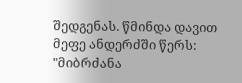შედგენას. წმინდა დავით მეფე ანდერძში წერს: "მიბრძანა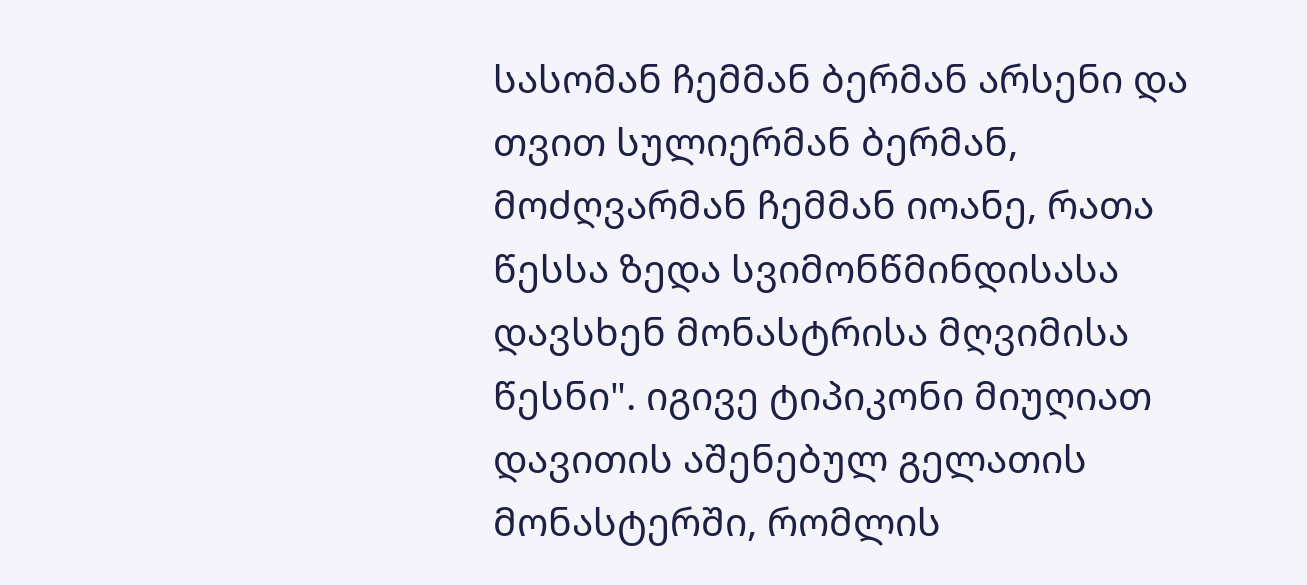სასომან ჩემმან ბერმან არსენი და თვით სულიერმან ბერმან, მოძღვარმან ჩემმან იოანე, რათა წესსა ზედა სვიმონწმინდისასა დავსხენ მონასტრისა მღვიმისა წესნი". იგივე ტიპიკონი მიუღიათ დავითის აშენებულ გელათის მონასტერში, რომლის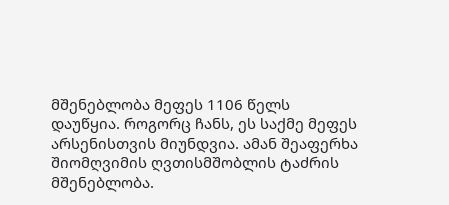მშენებლობა მეფეს 1106 წელს დაუწყია. როგორც ჩანს, ეს საქმე მეფეს არსენისთვის მიუნდვია. ამან შეაფერხა შიომღვიმის ღვთისმშობლის ტაძრის მშენებლობა.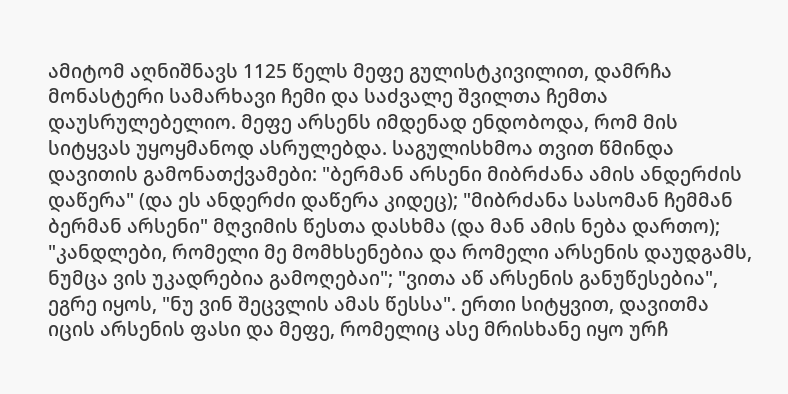ამიტომ აღნიშნავს 1125 წელს მეფე გულისტკივილით, დამრჩა მონასტერი სამარხავი ჩემი და საძვალე შვილთა ჩემთა დაუსრულებელიო. მეფე არსენს იმდენად ენდობოდა, რომ მის სიტყვას უყოყმანოდ ასრულებდა. საგულისხმოა თვით წმინდა დავითის გამონათქვამები: "ბერმან არსენი მიბრძანა ამის ანდერძის დაწერა" (და ეს ანდერძი დაწერა კიდეც); "მიბრძანა სასომან ჩემმან ბერმან არსენი" მღვიმის წესთა დასხმა (და მან ამის ნება დართო); "კანდლები, რომელი მე მომხსენებია და რომელი არსენის დაუდგამს, ნუმცა ვის უკადრებია გამოღებაი"; "ვითა აწ არსენის განუწესებია", ეგრე იყოს, "ნუ ვინ შეცვლის ამას წესსა". ერთი სიტყვით, დავითმა იცის არსენის ფასი და მეფე, რომელიც ასე მრისხანე იყო ურჩ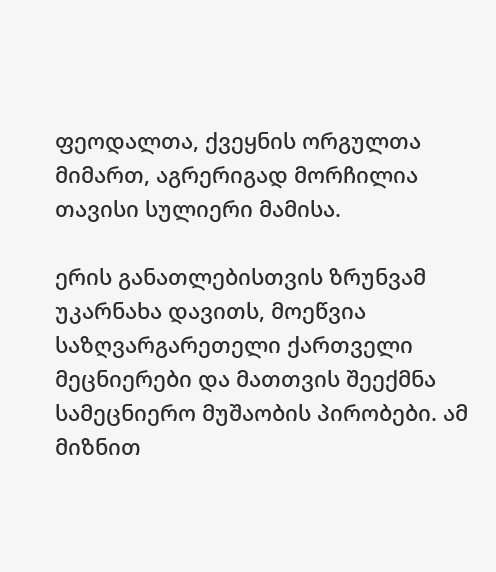ფეოდალთა, ქვეყნის ორგულთა მიმართ, აგრერიგად მორჩილია თავისი სულიერი მამისა.

ერის განათლებისთვის ზრუნვამ უკარნახა დავითს, მოეწვია საზღვარგარეთელი ქართველი მეცნიერები და მათთვის შეექმნა სამეცნიერო მუშაობის პირობები. ამ მიზნით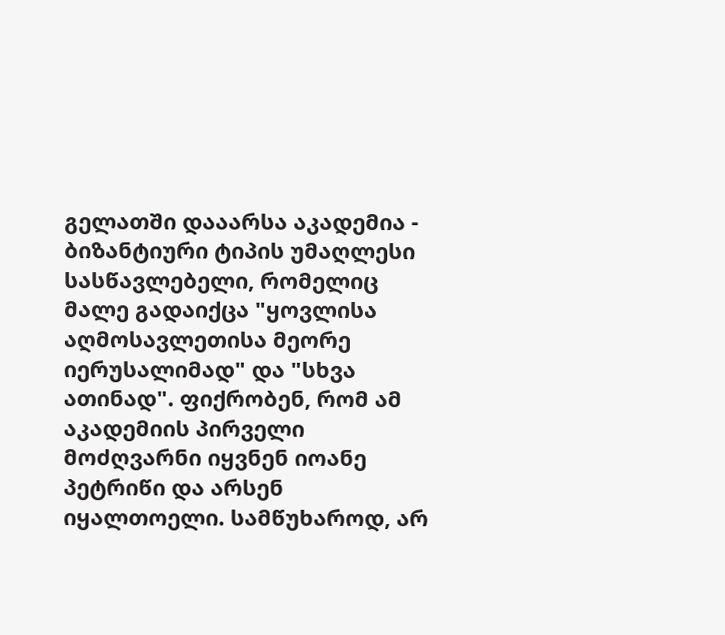გელათში დააარსა აკადემია - ბიზანტიური ტიპის უმაღლესი სასწავლებელი, რომელიც მალე გადაიქცა "ყოვლისა აღმოსავლეთისა მეორე იერუსალიმად" და "სხვა ათინად". ფიქრობენ, რომ ამ აკადემიის პირველი მოძღვარნი იყვნენ იოანე პეტრიწი და არსენ იყალთოელი. სამწუხაროდ, არ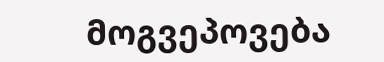მოგვეპოვება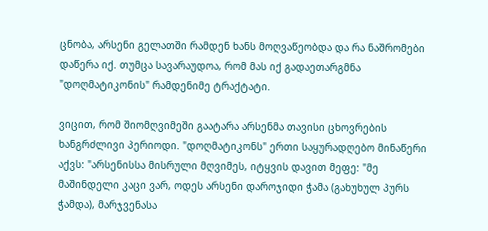ცნობა, არსენი გელათში რამდენ ხანს მოღვაწეობდა და რა ნაშრომები დაწერა იქ. თუმცა სავარაუდოა, რომ მას იქ გადაეთარგმნა "დოღმატიკონის" რამდენიმე ტრაქტატი.

ვიცით, რომ შიომღვიმეში გაატარა არსენმა თავისი ცხოვრების ხანგრძლივი პერიოდი. "დოღმატიკონს" ერთი საყურადღებო მინაწერი აქვს: "არსენისსა მისრული მღვიმეს, იტყვის დავით მეფე: "მე მაშინდელი კაცი ვარ, ოდეს არსენი დაროჯიდი ჭამა (გახუხულ პურს ჭამდა), მარჯვენასა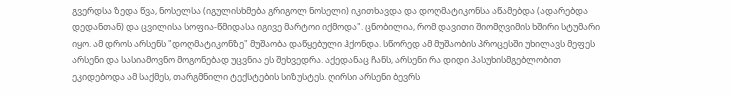გვერდსა ზედა წვა, ნოსელსა (იგულისხმება გრიგოლ ნოსელი) იკითხავდა და დოღმატიკონსა აწამებდა (ადარებდა დედანთან) და ცვილისა სოფია-წმიდასა იგივე მარტოი იქმოდა". ცნობილია, რომ დავითი შიომღვიმის ხშირი სტუმარი იყო. ამ დროს არსენს "დოღმატიკონზე" მუშაობა დაწყებული ჰქონდა. სწორედ ამ მუშაობის პროცესში უხილავს მეფეს არსენი და სასიამოვნო მოგონებად უცვნია ეს შეხვედრა. აქედანაც ჩანს, არსენი რა დიდი პასუხისმგებლობით ეკიდებოდა ამ საქმეს, თარგმნილი ტექსტების სიზუსტეს. ღირსი არსენი ბევრს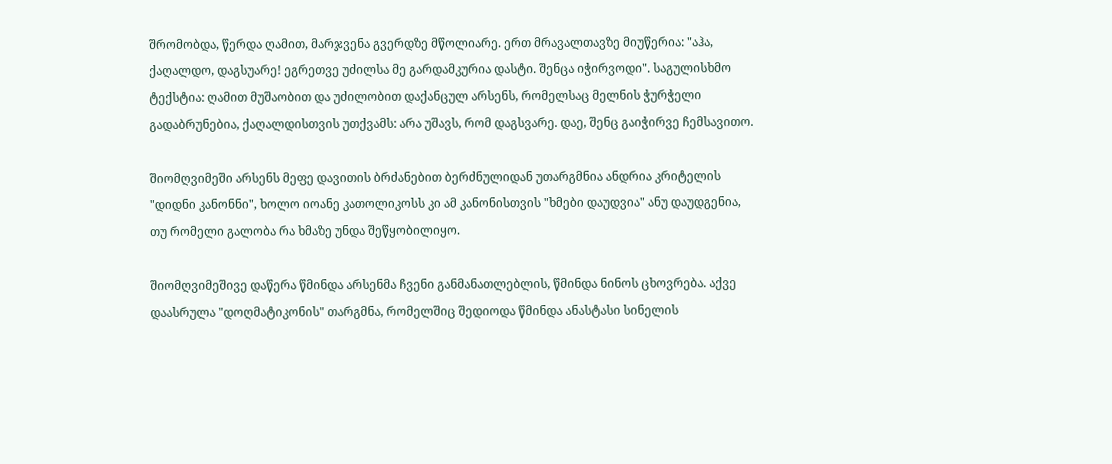შრომობდა, წერდა ღამით, მარჯვენა გვერდზე მწოლიარე. ერთ მრავალთავზე მიუწერია: "აჰა, ქაღალდო, დაგსუარე! ეგრეთვე უძილსა მე გარდამკურია დასტი. შენცა იჭირვოდი". საგულისხმო ტექსტია: ღამით მუშაობით და უძილობით დაქანცულ არსენს, რომელსაც მელნის ჭურჭელი გადაბრუნებია, ქაღალდისთვის უთქვამს: არა უშავს, რომ დაგსვარე. დაე, შენც გაიჭირვე ჩემსავითო.

შიომღვიმეში არსენს მეფე დავითის ბრძანებით ბერძნულიდან უთარგმნია ანდრია კრიტელის "დიდნი კანონნი", ხოლო იოანე კათოლიკოსს კი ამ კანონისთვის "ხმები დაუდვია" ანუ დაუდგენია, თუ რომელი გალობა რა ხმაზე უნდა შეწყობილიყო.

შიომღვიმეშივე დაწერა წმინდა არსენმა ჩვენი განმანათლებლის, წმინდა ნინოს ცხოვრება. აქვე დაასრულა "დოღმატიკონის" თარგმნა, რომელშიც შედიოდა წმინდა ანასტასი სინელის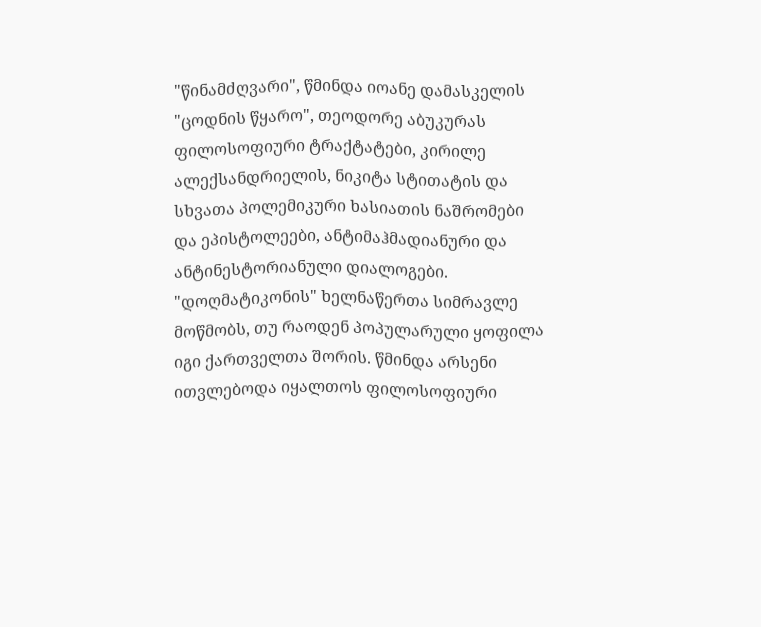"წინამძღვარი", წმინდა იოანე დამასკელის "ცოდნის წყარო", თეოდორე აბუკურას ფილოსოფიური ტრაქტატები, კირილე ალექსანდრიელის, ნიკიტა სტითატის და სხვათა პოლემიკური ხასიათის ნაშრომები და ეპისტოლეები, ანტიმაჰმადიანური და ანტინესტორიანული დიალოგები. "დოღმატიკონის" ხელნაწერთა სიმრავლე მოწმობს, თუ რაოდენ პოპულარული ყოფილა იგი ქართველთა შორის. წმინდა არსენი ითვლებოდა იყალთოს ფილოსოფიური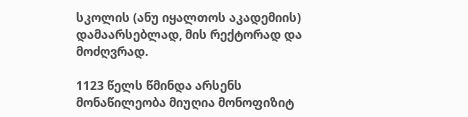სკოლის (ანუ იყალთოს აკადემიის) დამაარსებლად, მის რექტორად და მოძღვრად.

1123 წელს წმინდა არსენს მონაწილეობა მიუღია მონოფიზიტ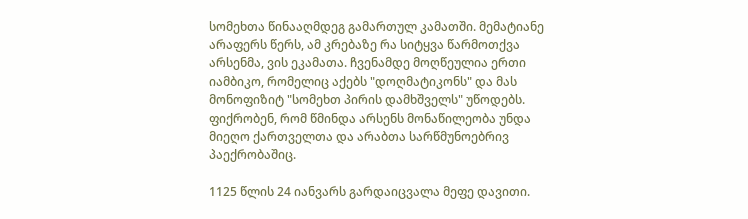სომეხთა წინააღმდეგ გამართულ კამათში. მემატიანე არაფერს წერს, ამ კრებაზე რა სიტყვა წარმოთქვა არსენმა, ვის ეკამათა. ჩვენამდე მოღწეულია ერთი იამბიკო, რომელიც აქებს "დოღმატიკონს" და მას მონოფიზიტ "სომეხთ პირის დამხშველს" უწოდებს. ფიქრობენ, რომ წმინდა არსენს მონაწილეობა უნდა მიეღო ქართველთა და არაბთა სარწმუნოებრივ პაექრობაშიც.

1125 წლის 24 იანვარს გარდაიცვალა მეფე დავითი.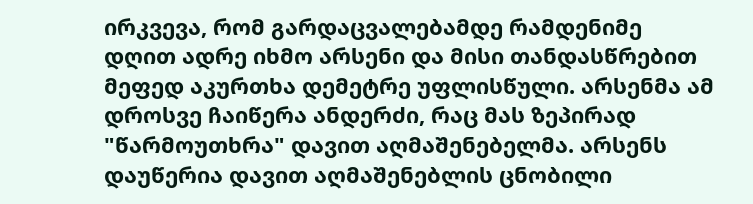ირკვევა, რომ გარდაცვალებამდე რამდენიმე დღით ადრე იხმო არსენი და მისი თანდასწრებით მეფედ აკურთხა დემეტრე უფლისწული. არსენმა ამ დროსვე ჩაიწერა ანდერძი, რაც მას ზეპირად "წარმოუთხრა" დავით აღმაშენებელმა. არსენს დაუწერია დავით აღმაშენებლის ცნობილი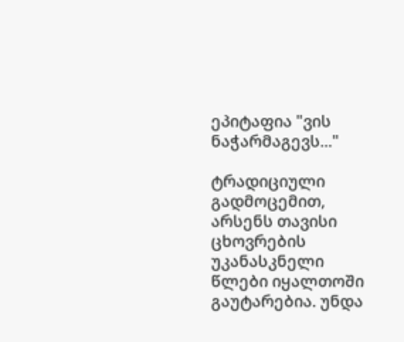ეპიტაფია "ვის ნაჭარმაგევს..."

ტრადიციული გადმოცემით, არსენს თავისი ცხოვრების უკანასკნელი წლები იყალთოში გაუტარებია. უნდა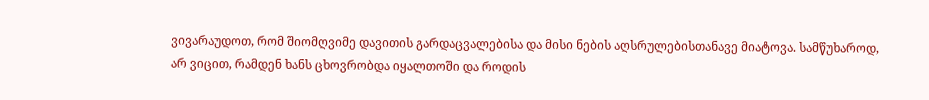ვივარაუდოთ, რომ შიომღვიმე დავითის გარდაცვალებისა და მისი ნების აღსრულებისთანავე მიატოვა. სამწუხაროდ, არ ვიცით, რამდენ ხანს ცხოვრობდა იყალთოში და როდის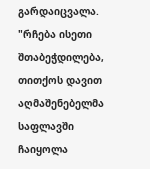გარდაიცვალა. "რჩება ისეთი შთაბეჭდილება, თითქოს დავით აღმაშენებელმა საფლავში ჩაიყოლა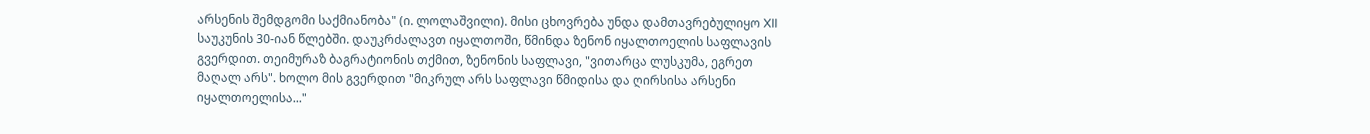არსენის შემდგომი საქმიანობა" (ი. ლოლაშვილი). მისი ცხოვრება უნდა დამთავრებულიყო XII საუკუნის 30-იან წლებში. დაუკრძალავთ იყალთოში, წმინდა ზენონ იყალთოელის საფლავის გვერდით. თეიმურაზ ბაგრატიონის თქმით, ზენონის საფლავი, "ვითარცა ლუსკუმა, ეგრეთ მაღალ არს". ხოლო მის გვერდით "მიკრულ არს საფლავი წმიდისა და ღირსისა არსენი იყალთოელისა..."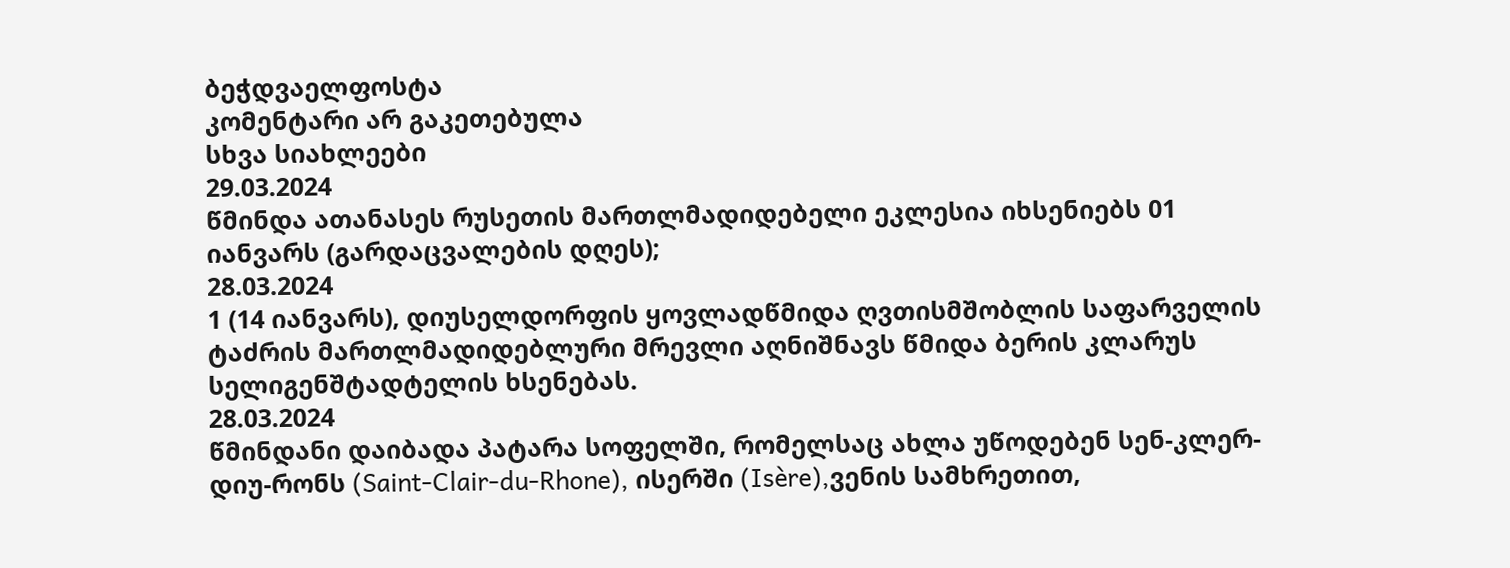ბეჭდვაელფოსტა
კომენტარი არ გაკეთებულა
სხვა სიახლეები
29.03.2024
წმინდა ათანასეს რუსეთის მართლმადიდებელი ეკლესია იხსენიებს 01 იანვარს (გარდაცვალების დღეს);
28.03.2024
1 (14 იანვარს), დიუსელდორფის ყოვლადწმიდა ღვთისმშობლის საფარველის ტაძრის მართლმადიდებლური მრევლი აღნიშნავს წმიდა ბერის კლარუს სელიგენშტადტელის ხსენებას.
28.03.2024
წმინდანი დაიბადა პატარა სოფელში, რომელსაც ახლა უწოდებენ სენ-კლერ-დიუ-რონს (Saint-Clair-du-Rhone), ისერში (Isère),ვენის სამხრეთით,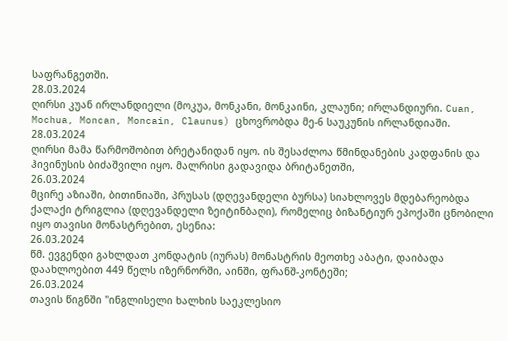საფრანგეთში.
28.03.2024
ღირსი კუან ირლანდიელი (მოკუა, მონკანი, მონკაინი, კლაუნი; ირლანდიური. Cuan, Mochua, Moncan, Moncain, Claunus) ცხოვრობდა მე-6 საუკუნის ირლანდიაში.
28.03.2024
ღირსი მამა წარმოშობით ბრეტანიდან იყო. ის შესაძლოა წმინდანების კადფანის და ჰივინუსის ბიძაშვილი იყო. მალრისი გადავიდა ბრიტანეთში,
26.03.2024
მცირე აზიაში, ბითინიაში, პრუსას (დღევანდელი ბურსა) სიახლოვეს მდებარეობდა ქალაქი ტრიგლია (დღევანდელი ზეიტინბაღი), რომელიც ბიზანტიურ ეპოქაში ცნობილი იყო თავისი მონასტრებით, ესენია:
26.03.2024
წმ. ევგენდი გახლდათ კონდატის (იურას) მონასტრის მეოთხე აბატი, დაიბადა დაახლოებით 449 წელს იზერნორში, აინში, ფრანშ-კონტეში;
26.03.2024
თავის წიგნში "ინგლისელი ხალხის საეკლესიო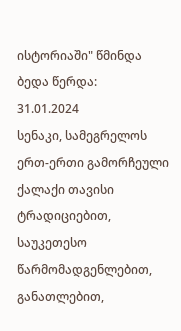ისტორიაში" წმინდა ბედა წერდა:
31.01.2024
სენაკი, სამეგრელოს ერთ-ერთი გამორჩეული ქალაქი თავისი ტრადიციებით, საუკეთესო წარმომადგენლებით, განათლებით,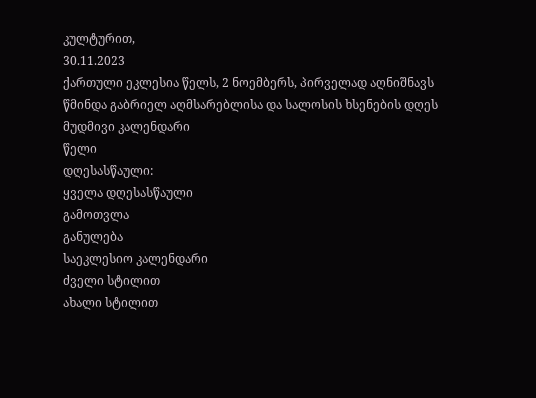კულტურით,
30.11.2023
ქართული ეკლესია წელს, 2 ნოემბერს, პირველად აღნიშნავს წმინდა გაბრიელ აღმსარებლისა და სალოსის ხსენების დღეს
მუდმივი კალენდარი
წელი
დღესასწაული:
ყველა დღესასწაული
გამოთვლა
განულება
საეკლესიო კალენდარი
ძველი სტილით
ახალი სტილით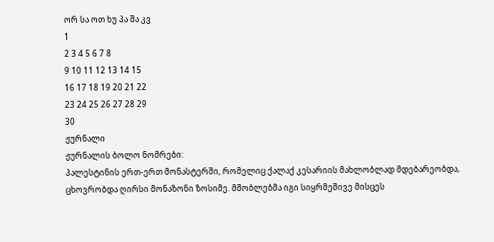ორ სა ოთ ხუ პა შა კვ
1
2 3 4 5 6 7 8
9 10 11 12 13 14 15
16 17 18 19 20 21 22
23 24 25 26 27 28 29
30
ჟურნალი
ჟურნალის ბოლო ნომრები:
პალესტინის ერთ-ერთ მონასტერში, რომელიც ქალაქ კესარიის მახლობლად მდებარეობდა, ცხოვრობდა ღირსი მონაზონი ზოსიმე. მშობლებმა იგი სიყრმეშივე მისცეს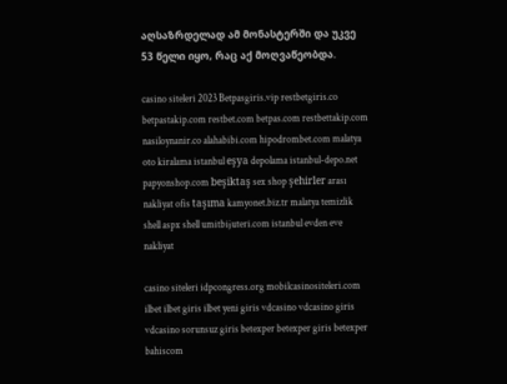აღსაზრდელად ამ მონასტერში და უკვე 53 წელი იყო, რაც აქ მოღვაწეობდა.

casino siteleri 2023 Betpasgiris.vip restbetgiris.co betpastakip.com restbet.com betpas.com restbettakip.com nasiloynanir.co alahabibi.com hipodrombet.com malatya oto kiralama istanbul eşya depolama istanbul-depo.net papyonshop.com beşiktaş sex shop şehirler arası nakliyat ofis taşıma kamyonet.biz.tr malatya temizlik shell aspx shell umitbijuteri.com istanbul evden eve nakliyat

casino siteleri idpcongress.org mobilcasinositeleri.com ilbet ilbet giris ilbet yeni giris vdcasino vdcasino giris vdcasino sorunsuz giris betexper betexper giris betexper bahiscom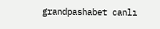grandpashabet canlı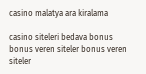casino malatya ara kiralama

casino siteleri bedava bonus bonus veren siteler bonus veren siteler